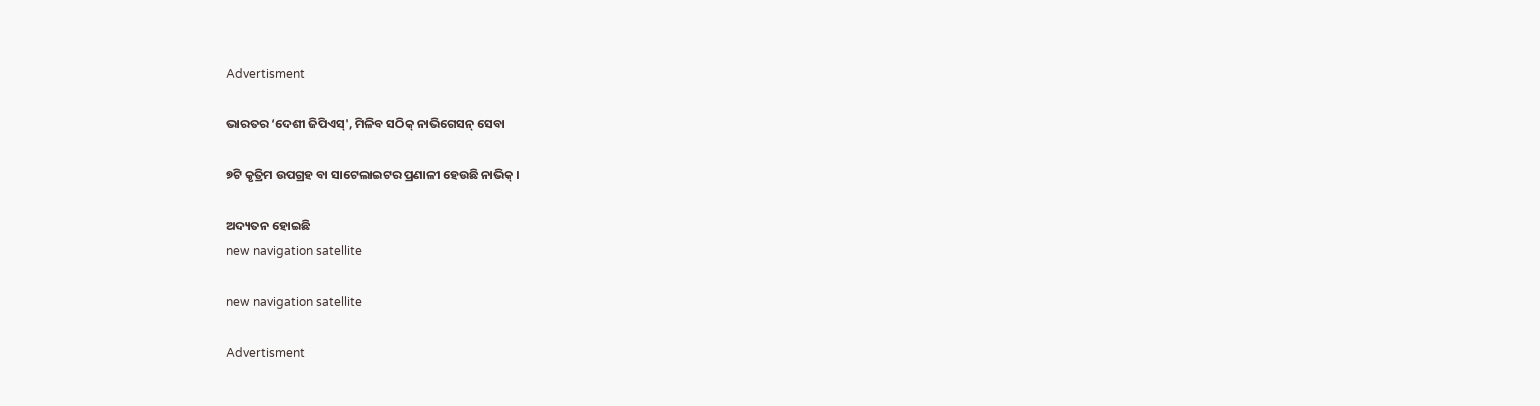Advertisment

ଭାରତର ‘ଦେଶୀ ଜିପିଏସ୍', ମିଳିବ ସଠିକ୍ ନାଭିଗେସନ୍ ସେବା

୭ଟି କୃତ୍ରିମ ଉପଗ୍ରହ ବା ସାଟେଲାଇଟର ପ୍ରଣାଳୀ ହେଉଛି ନାଭିକ୍ ।

ଅଦ୍ୟତନ ହୋଇଛି
new navigation satellite

new navigation satellite

Advertisment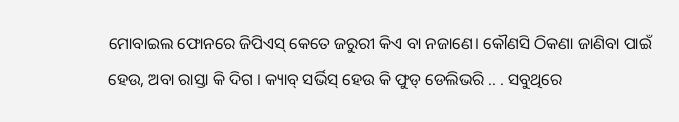ମୋବାଇଲ ଫୋନରେ ଜିପିଏସ୍ କେତେ ଜରୁରୀ କିଏ ବା ନଜାଣେ। କୌଣସି ଠିକଣା ଜାଣିବା ପାଇଁ ହେଉ, ଅବା ରାସ୍ତା କି ଦିଗ । କ୍ୟାବ୍ ସର୍ଭିସ୍ ହେଉ କି ଫୁଡ୍ ଡେଲିଭରି .. . ସବୁଥିରେ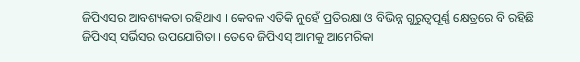ଜିପିଏସର ଆବଶ୍ୟକତା ରହିଥାଏ । କେବଳ ଏତିକି ନୁହେଁ ପ୍ରତିରକ୍ଷା ଓ ବିଭିନ୍ନ ଗୁରୁତ୍ୱପୂର୍ଣ୍ଣ କ୍ଷେତ୍ରରେ ବି ରହିଛି ଜିପିଏସ୍ ସର୍ଭିସର ଉପଯୋଗିତା । ତେବେ ଜିପିଏସ୍ ଆମକୁ ଆମେରିକା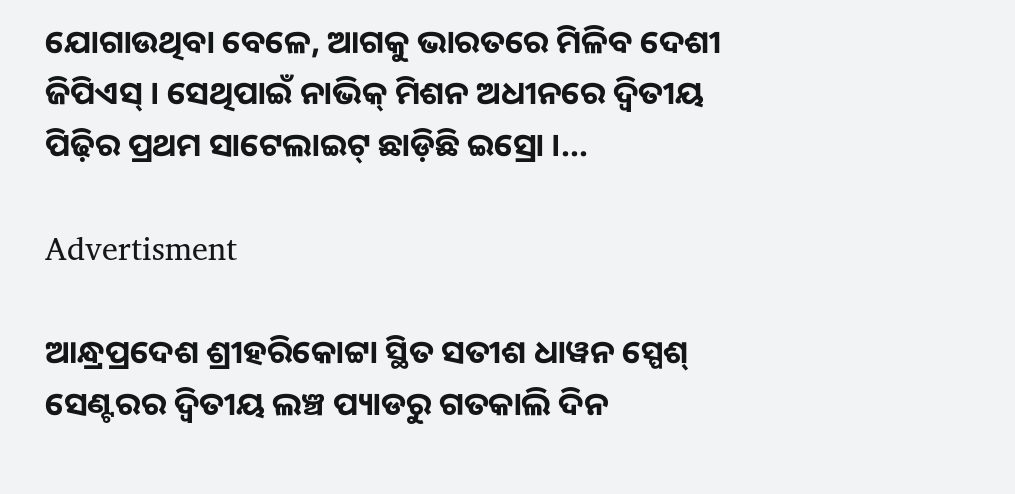ଯୋଗାଉଥିବା ବେଳେ, ଆଗକୁ ଭାରତରେ ମିଳିବ ଦେଶୀ ଜିପିଏସ୍ । ସେଥିପାଇଁ ନାଭିକ୍ ମିଶନ ଅଧୀନରେ ଦ୍ୱିତୀୟ ପିଢ଼ିର ପ୍ରଥମ ସାଟେଲାଇଟ୍ ଛାଡ଼ିଛି ଇସ୍ରୋ ।...

Advertisment

ଆନ୍ଧ୍ରପ୍ରଦେଶ ଶ୍ରୀହରିକୋଟ୍ଟା ସ୍ଥିତ ସତୀଶ ଧାୱନ ସ୍ପେଶ୍ ସେଣ୍ଟରର ଦ୍ୱିତୀୟ ଲଞ୍ଚ ପ୍ୟାଡରୁ ଗତକାଲି ଦିନ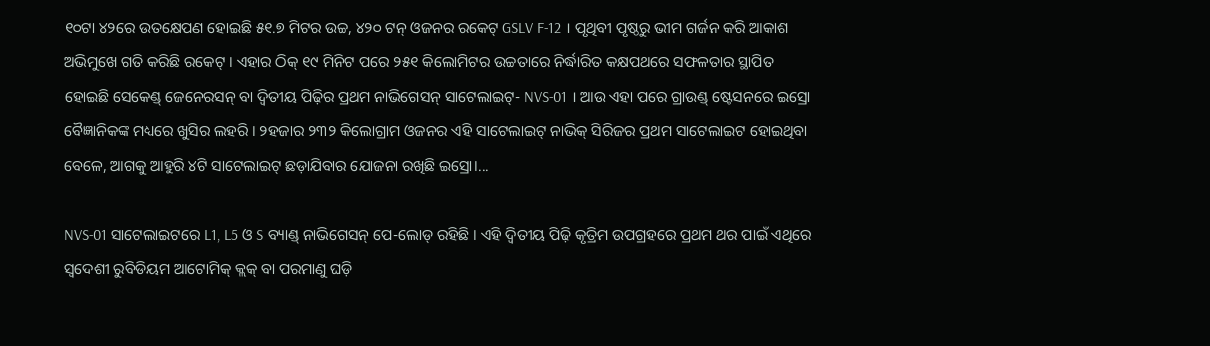୧୦ଟା ୪୨ରେ ଉତକ୍ଷେପଣ ହୋଇଛି ୫୧.୭ ମିଟର ଉଚ୍ଚ, ୪୨୦ ଟନ୍ ଓଜନର ରକେଟ୍ GSLV F-12 । ପୃଥିବୀ ପୃଷ୍ଠରୁ ଭୀମ ଗର୍ଜନ କରି ଆକାଶ ଅଭିମୁଖେ ଗତି କରିଛି ରକେଟ୍ । ଏହାର ଠିକ୍ ୧୯ ମିନିଟ ପରେ ୨୫୧ କିଲୋମିଟର ଉଚ୍ଚତାରେ ନିର୍ଦ୍ଧାରିତ କକ୍ଷପଥରେ ସଫଳତାର ସ୍ଥାପିତ ହୋଇଛି ସେକେଣ୍ଡ୍ ଜେନେରସନ୍ ବା ଦ୍ୱିତୀୟ ପିଢ଼ିର ପ୍ରଥମ ନାଭିଗେସନ୍ ସାଟେଲାଇଟ୍- NVS-01 । ଆଉ ଏହା ପରେ ଗ୍ରାଉଣ୍ଡ୍ ଷ୍ଟେସନରେ ଇସ୍ରୋ ବୈଜ୍ଞାନିକଙ୍କ ମଧ୍ୟରେ ଖୁସିର ଲହରି । ୨ହଜାର ୨୩୨ କିଲୋଗ୍ରାମ ଓଜନର ଏହି ସାଟେଲାଇଟ୍ ନାଭିକ୍ ସିରିଜର ପ୍ରଥମ ସାଟେଲାଇଟ ହୋଇଥିବା ବେଳେ, ଆଗକୁ ଆହୁରି ୪ଟି ସାଟେଲାଇଟ୍ ଛଡ଼ାଯିବାର ଯୋଜନା ରଖିଛି ଇସ୍ରୋ।...

NVS-01 ସାଟେଲାଇଟରେ L1, L5 ଓ S ବ୍ୟାଣ୍ଡ୍ ନାଭିଗେସନ୍ ପେ-ଲୋଡ୍ ରହିଛି । ଏହି ଦ୍ୱିତୀୟ ପିଢ଼ି କୃତ୍ରିମ ଉପଗ୍ରହରେ ପ୍ରଥମ ଥର ପାଇଁ ଏଥିରେ ସ୍ୱଦେଶୀ ରୁବିଡିୟମ ଆଟୋମିକ୍ କ୍ଲକ୍ ବା ପରମାଣୁ ଘଡ଼ି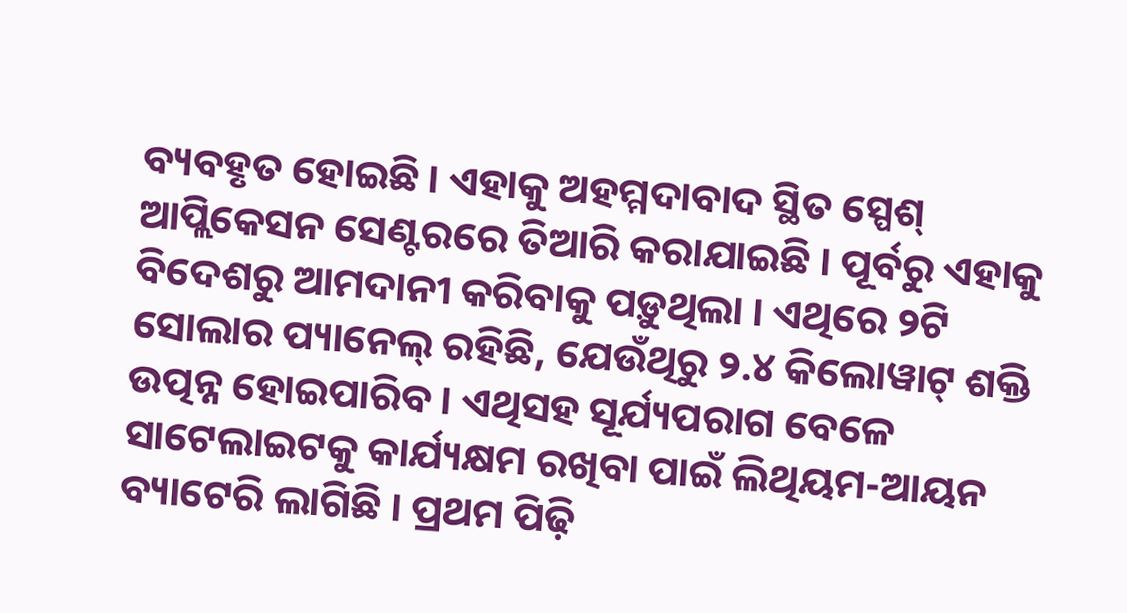ବ୍ୟବହୃତ ହୋଇଛି । ଏହାକୁ ଅହମ୍ମଦାବାଦ ସ୍ଥିତ ସ୍ପେଶ୍ ଆପ୍ଲିକେସନ ସେଣ୍ଟରରେ ତିଆରି କରାଯାଇଛି । ପୂର୍ବରୁ ଏହାକୁ ବିଦେଶରୁ ଆମଦାନୀ କରିବାକୁ ପଡ଼ୁଥିଲା । ଏଥିରେ ୨ଟି ସୋଲାର ପ୍ୟାନେଲ୍ ରହିଛି, ଯେଉଁଥିରୁ ୨.୪ କିଲୋୱାଟ୍ ଶକ୍ତି ଉତ୍ପନ୍ନ ହୋଇପାରିବ । ଏଥିସହ ସୂର୍ଯ୍ୟପରାଗ ବେଳେ ସାଟେଲାଇଟକୁ କାର୍ଯ୍ୟକ୍ଷମ ରଖିବା ପାଇଁ ଲିଥିୟମ-ଆୟନ ବ୍ୟାଟେରି ଲାଗିଛି । ପ୍ରଥମ ପିଢ଼ି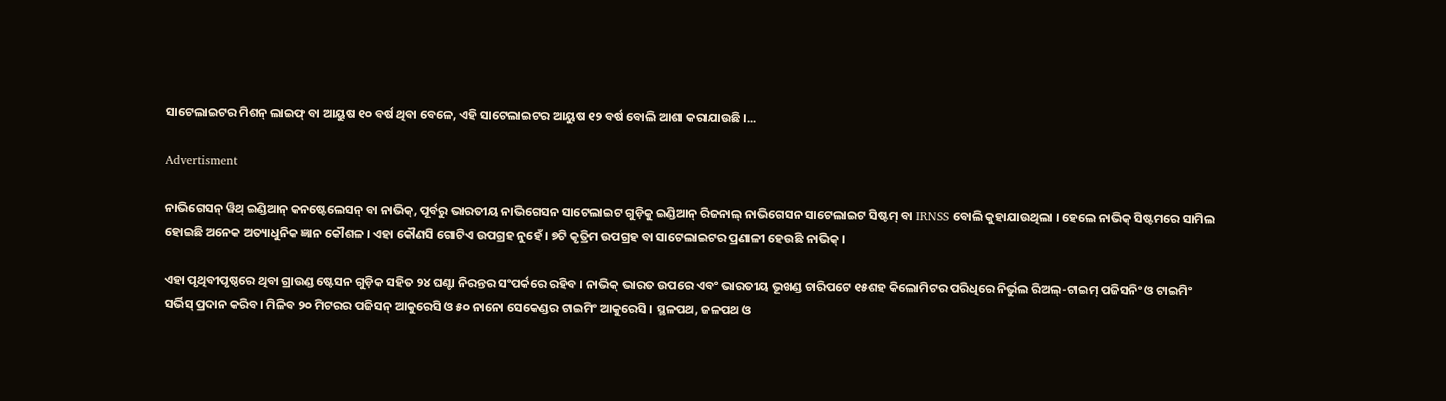ସାଟେଲାଇଟର ମିଶନ୍ ଲାଇଫ୍ ବା ଆୟୁଷ ୧୦ ବର୍ଷ ଥିବା ବେଳେ, ଏହି ସାଟେଲାଇଟର ଆୟୁଷ ୧୨ ବର୍ଷ ବୋଲି ଆଶା କରାଯାଉଛି ।...

Advertisment

ନାଭିଗେସନ୍ ୱିଥ୍ ଇଣ୍ଡିଆନ୍ କନଷ୍ଟେଲେସନ୍ ବା ନାଭିକ୍, ପୂର୍ବରୁ ଭାରତୀୟ ନାଭିଗେସନ ସାଟେଲାଇଟ ଗୁଡ଼ିକୁ ଇଣ୍ଡିଆନ୍ ରିଜନାଲ୍ ନାଭିଗେସନ ସାଟେଲାଇଟ ସିଷ୍ଟମ୍ ବା IRNSS ବୋଲି କୁହାଯାଉଥିଲା । ହେଲେ ନାଭିକ୍ ସିଷ୍ଟମରେ ସାମିଲ ହୋଇଛି ଅନେକ ଅତ୍ୟାଧୁନିକ ଜ୍ଞାନ କୌଶଳ । ଏହା କୌଣସି ଗୋଟିଏ ଉପଗ୍ରହ ନୁହେଁ । ୭ଟି କୃତ୍ରିମ ଉପଗ୍ରହ ବା ସାଟେଲାଇଟର ପ୍ରଣାଳୀ ହେଉଛି ନାଭିକ୍ ।

ଏହା ପୃଥିବୀପୃଷ୍ଠରେ ଥିବା ଗ୍ରାଉଣ୍ଡ ଷ୍ଟେସନ ଗୁଡ଼ିକ ସହିତ ୨୪ ଘଣ୍ଟା ନିରନ୍ତର ସଂପର୍କରେ ରହିବ । ନାଭିକ୍ ଭାରତ ଉପରେ ଏବଂ ଭାରତୀୟ ଭୂଖଣ୍ଡ ଚାରିପଟେ ୧୫ଶହ କିଲୋମିଟର ପରିଧିରେ ନିର୍ଭୁଲ ରିଅଲ୍-ଟାଇମ୍ ପଜିସନିଂ ଓ ଟାଇମିଂ ସର୍ଭିସ୍ ପ୍ରଦାନ କରିବ। ମିଳିବ ୨୦ ମିଟରର ପଜିସନ୍ ଆକୁରେସି ଓ ୫୦ ନାନୋ ସେକେଣ୍ଡର ଟାଇମିଂ ଆକୁରେସି । ସ୍ଥଳପଥ, ଜଳପଥ ଓ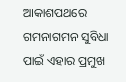ଆକାଶପଥରେ ଗମନାଗମନ ସୁବିଧା ପାଇଁ ଏହାର ପ୍ରମୁଖ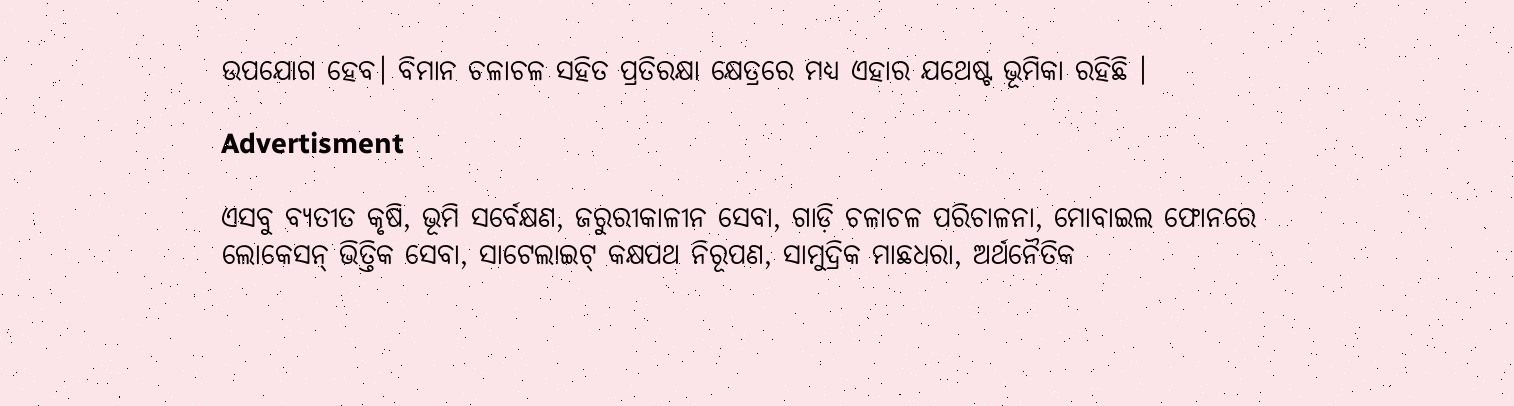ଉପଯୋଗ ହେବ। ବିମାନ ଚଳାଚଳ ସହିତ ପ୍ରତିରକ୍ଷା କ୍ଷେତ୍ରରେ ମଧ୍ୟ ଏହାର ଯଥେଷ୍ଟ ଭୂମିକା ରହିଛି ।

Advertisment

ଏସବୁ ବ୍ୟତୀତ କୃଷି, ଭୂମି ସର୍ବେକ୍ଷଣ, ଜରୁରୀକାଳୀନ ସେବା, ଗାଡ଼ି ଚଳାଚଳ ପରିଚାଳନା, ମୋବାଇଲ ଫୋନରେ ଲୋକେସନ୍ ଭିତ୍ତିକ ସେବା, ସାଟେଲାଇଟ୍ କକ୍ଷପଥ ନିରୂପଣ, ସାମୁଦ୍ରିକ ମାଛଧରା, ଅର୍ଥନୈତିକ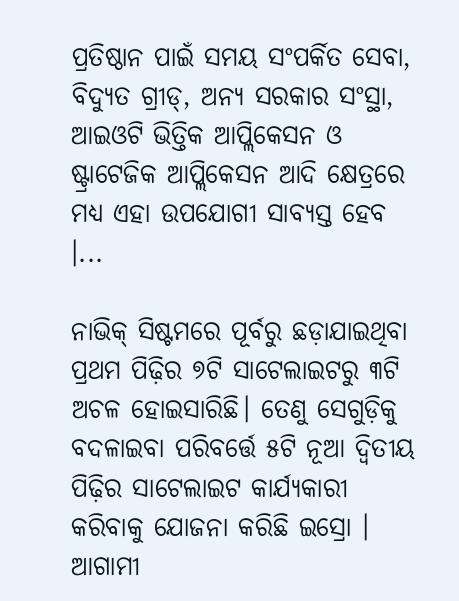ପ୍ରତିଷ୍ଠାନ ପାଇଁ ସମୟ ସଂପର୍କିତ ସେବା, ବିଦ୍ୟୁତ ଗ୍ରୀଡ୍, ଅନ୍ୟ ସରକାର ସଂସ୍ଥା, ଆଇଓଟି ଭିତ୍ତିକ ଆପ୍ଲିକେସନ ଓ ଷ୍ଟ୍ରାଟେଜିକ ଆପ୍ଲିକେସନ ଆଦି କ୍ଷେତ୍ରରେ ମଧ୍ୟ ଏହା ଉପଯୋଗୀ ସାବ୍ୟସ୍ତ ହେବ ।...

ନାଭିକ୍ ସିଷ୍ଟମରେ ପୂର୍ବରୁ ଛଡ଼ାଯାଇଥିବା ପ୍ରଥମ ପିଢ଼ିର ୭ଟି ସାଟେଲାଇଟରୁ ୩ଟି ଅଚଳ ହୋଇସାରିଛି। ତେଣୁ ସେଗୁଡ଼ିକୁ ବଦଳାଇବା ପରିବର୍ତ୍ତେ ୫ଟି ନୂଆ ଦ୍ୱିତୀୟ ପିଢ଼ିର ସାଟେଲାଇଟ କାର୍ଯ୍ୟକାରୀ କରିବାକୁ ଯୋଜନା କରିଛି ଇସ୍ରୋ । ଆଗାମୀ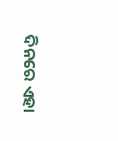ଦିନରେ ଏହା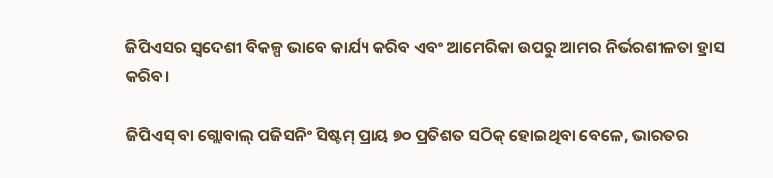ଜିପିଏସର ସ୍ୱଦେଶୀ ବିକଳ୍ପ ଭାବେ କାର୍ଯ୍ୟ କରିବ ଏବଂ ଆମେରିକା ଉପରୁ ଆମର ନିର୍ଭରଶୀଳତା ହ୍ରାସ କରିବ।

ଜିପିଏସ୍ ବା ଗ୍ଲୋବାଲ୍ ପଜିସନିଂ ସିଷ୍ଟମ୍ ପ୍ରାୟ ୭୦ ପ୍ରତିଶତ ସଠିକ୍ ହୋଇଥିବା ବେଳେ, ଭାରତର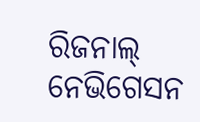ରିଜନାଲ୍ ନେଭିଗେସନ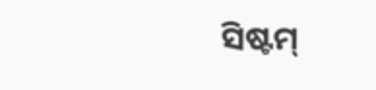ସିଷ୍ଟମ୍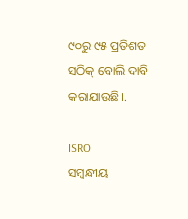୯୦ରୁ ୯୫ ପ୍ରତିଶତ ସଠିକ୍ ବୋଲି ଦାବି କରାଯାଉଛି।.

ISRO
ସମ୍ବନ୍ଧୀୟ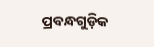ପ୍ରବନ୍ଧଗୁଡ଼ିକ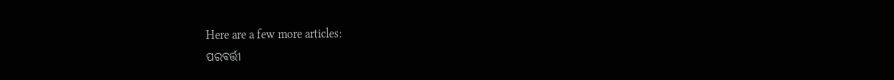Here are a few more articles:
ପରବର୍ତ୍ତୀ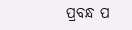ପ୍ରବନ୍ଧ ପ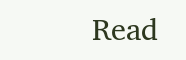Read